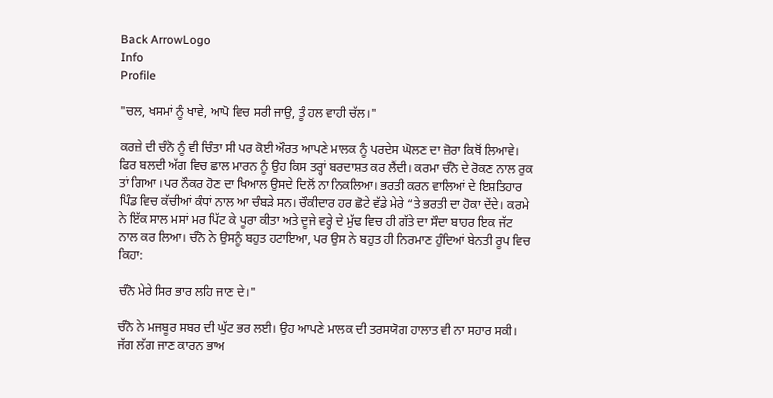Back ArrowLogo
Info
Profile

"ਚਲ, ਖਸਮਾਂ ਨੂੰ ਖਾਵੇ, ਆਪੋ ਵਿਚ ਸਰੀ ਜਾਉ, ਤੂੰ ਹਲ ਵਾਹੀ ਚੱਲ।"

ਕਰਜ਼ੇ ਦੀ ਚੰਨੋ ਨੂੰ ਵੀ ਚਿੰਤਾ ਸੀ ਪਰ ਕੋਈ ਔਰਤ ਆਪਣੇ ਮਾਲਕ ਨੂੰ ਪਰਦੇਸ ਘੋਲਣ ਦਾ ਜ਼ੋਰਾ ਕਿਥੋਂ ਲਿਆਵੇ। ਫਿਰ ਬਲਦੀ ਅੱਗ ਵਿਚ ਛਾਲ ਮਾਰਨ ਨੂੰ ਉਹ ਕਿਸ ਤਰ੍ਹਾਂ ਬਰਦਾਸ਼ਤ ਕਰ ਲੈਂਦੀ। ਕਰਮਾ ਚੰਨੋ ਦੇ ਰੋਕਣ ਨਾਲ ਰੁਕ ਤਾਂ ਗਿਆ ।ਪਰ ਨੌਕਰ ਹੋਣ ਦਾ ਖਿਆਲ ਉਸਦੇ ਦਿਲੋਂ ਨਾ ਨਿਕਲਿਆ। ਭਰਤੀ ਕਰਨ ਵਾਲਿਆਂ ਦੇ ਇਸ਼ਤਿਹਾਰ ਪਿੰਡ ਵਿਚ ਕੱਚੀਆਂ ਕੰਧਾਂ ਨਾਲ ਆ ਚੰਬੜੇ ਸਨ। ਚੌਕੀਦਾਰ ਹਰ ਛੋਟੇ ਵੱਡੇ ਮੇਰੇ “ਤੇ ਭਰਤੀ ਦਾ ਹੋਕਾ ਦੇਂਦੇ। ਕਰਮੇ ਨੇ ਇੱਕ ਸਾਲ ਮਸਾਂ ਮਰ ਪਿੱਟ ਕੇ ਪੂਰਾ ਕੀਤਾ ਅਤੇ ਦੂਜੇ ਵਰ੍ਹੇ ਦੇ ਮੁੱਢ ਵਿਚ ਹੀ ਗੱਤੇ ਦਾ ਸੌਦਾ ਬਾਹਰ ਇਕ ਜੱਟ ਨਾਲ ਕਰ ਲਿਆ। ਚੰਨੋ ਨੇ ਉਸਨੂੰ ਬਹੁਤ ਹਟਾਇਆ, ਪਰ ਉਸ ਨੇ ਬਹੁਤ ਹੀ ਨਿਰਮਾਣ ਹੁੰਦਿਆਂ ਬੇਨਤੀ ਰੂਪ ਵਿਚ ਕਿਹਾ:

ਚੰਨੋ ਮੇਰੇ ਸਿਰ ਭਾਰ ਲਹਿ ਜਾਣ ਦੇ।"

ਚੰਨੋ ਨੇ ਮਜਬੂਰ ਸਬਰ ਦੀ ਘੁੱਟ ਭਰ ਲਈ। ਉਹ ਆਪਣੇ ਮਾਲਕ ਦੀ ਤਰਸਯੋਗ ਹਾਲਾਤ ਵੀ ਨਾ ਸਹਾਰ ਸਕੀ। ਜੱਗ ਲੱਗ ਜਾਣ ਕਾਰਨ ਭਾਅ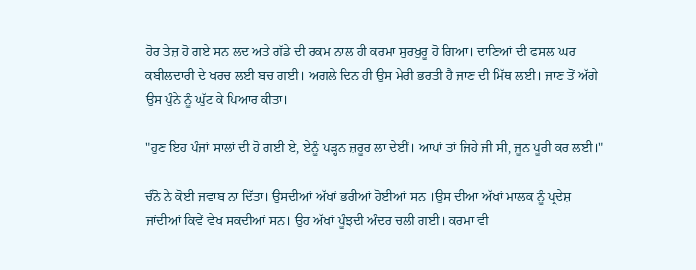ਹੋਰ ਤੇਜ਼ ਹੋ ਗਏ ਸਨ ਲਦ ਅਤੇ ਗੱਡੇ ਦੀ ਰਕਮ ਨਾਲ ਹੀ ਕਰਮਾ ਸੁਰਖੁਰੂ ਹੋ ਗਿਆ। ਦਾਣਿਆਂ ਦੀ ਫਸਲ ਘਰ ਕਬੀਲਦਾਰੀ ਦੇ ਖਰਚ ਲਈ ਬਚ ਗਈ। ਅਗਲੇ ਦਿਨ ਹੀ ਉਸ ਮੇਰੀ ਭਰਤੀ ਹੈ ਜਾਣ ਦੀ ਮਿੱਥ ਲਈ। ਜਾਣ ਤੋਂ ਅੱਗੇ ਉਸ ਪੁੰਨੇ ਨੂੰ ਘੁੱਟ ਕੇ ਪਿਆਰ ਕੀਤਾ।

"ਹੁਣ ਇਹ ਪੰਜਾਂ ਸਾਲਾਂ ਦੀ ਹੋ ਗਈ ਏ, ਏਨੂੰ ਪੜ੍ਹਨ ਜ਼ਰੂਰ ਲਾ ਦੇਈਂ। ਆਪਾਂ ਤਾਂ ਜਿਹੇ ਜੀ ਸੀ, ਜੂਨ ਪੂਰੀ ਕਰ ਲਈ।"

ਚੰਨੋ ਨੇ ਕੋਈ ਜਵਾਬ ਨਾ ਦਿੱਤਾ। ਉਸਦੀਆਂ ਅੱਖਾਂ ਭਰੀਆਂ ਹੋਈਆਂ ਸਨ ।ਉਸ ਦੀਆ ਅੱਖਾਂ ਮਾਲਕ ਨੂੰ ਪ੍ਰਦੇਸ਼ ਜਾਂਦੀਆਂ ਕਿਵੇਂ ਵੇਖ ਸਕਦੀਆਂ ਸਨ। ਉਹ ਅੱਖਾਂ ਪੂੰਝਦੀ ਅੰਦਰ ਚਲੀ ਗਈ। ਕਰਮਾ ਵੀ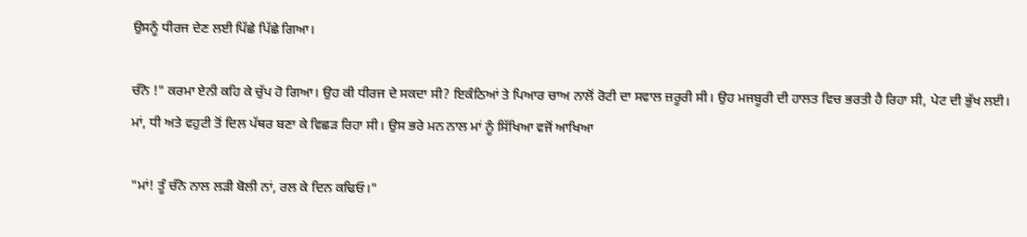ਉਸਨੂੰ ਧੀਰਜ ਦੇਣ ਲਈ ਪਿੱਛੇ ਪਿੱਛੇ ਗਿਆ।

ਚੰਨੋ !" ਕਰਮਾ ਏਨੀ ਕਹਿ ਕੇ ਚੁੱਪ ਹੋ ਗਿਆ। ਉਹ ਕੀ ਧੀਰਜ ਦੇ ਸਕਦਾ ਸੀ? ਇਕੰਠਿਆਂ ਤੇ ਪਿਆਰ ਚਾਅ ਨਾਲੋਂ ਰੋਟੀ ਦਾ ਸਵਾਲ ਜ਼ਰੂਰੀ ਸੀ। ਉਹ ਮਜਬੂਰੀ ਦੀ ਹਾਲਤ ਵਿਚ ਭਰਤੀ ਹੈ ਰਿਹਾ ਸੀ, ਪੇਟ ਦੀ ਭੁੱਖ ਲਈ। ਮਾਂ, ਧੀ ਅਤੇ ਵਹੁਟੀ ਤੋਂ ਦਿਲ ਪੱਥਰ ਬਣਾ ਕੇ ਵਿਛੜ ਰਿਹਾ ਸੀ। ਉਸ ਭਰੇ ਮਨ ਨਾਲ ਮਾਂ ਨੂੰ ਸਿੱਖਿਆ ਵਜੋਂ ਆਖਿਆ

"ਮਾਂ! ਤੂੰ ਚੰਨੋ ਨਾਲ ਲੜੀ ਬੋਲੀ ਨਾਂ, ਰਲ ਕੇ ਦਿਨ ਕਢਿਓ।"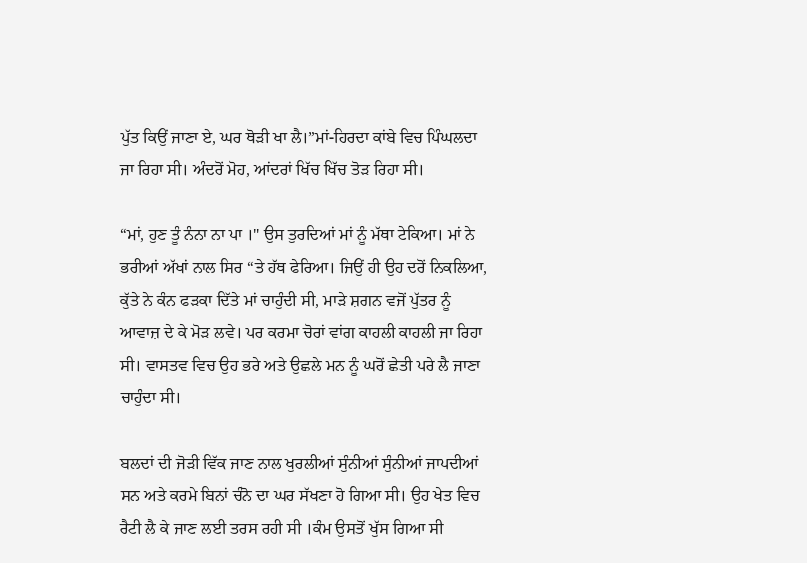ਪੁੱਤ ਕਿਉਂ ਜਾਣਾ ਏ, ਘਰ ਥੋੜੀ ਖਾ ਲੈ।”ਮਾਂ-ਹਿਰਦਾ ਕਾਂਬੇ ਵਿਚ ਪਿੰਘਲਦਾ ਜਾ ਰਿਹਾ ਸੀ। ਅੰਦਰੋਂ ਮੋਹ, ਆਂਦਰਾਂ ਖਿੱਚ ਖਿੱਚ ਤੋੜ ਰਿਹਾ ਸੀ।

“ਮਾਂ, ਹੁਣ ਤੂੰ ਨੰਨਾ ਨਾ ਪਾ ।" ਉਸ ਤੁਰਦਿਆਂ ਮਾਂ ਨੂੰ ਮੱਥਾ ਟੇਕਿਆ। ਮਾਂ ਨੇ ਭਰੀਆਂ ਅੱਖਾਂ ਨਾਲ ਸਿਰ “ਤੇ ਹੱਥ ਫੇਰਿਆ। ਜਿਉਂ ਹੀ ਉਹ ਦਰੋਂ ਨਿਕਲਿਆ, ਕੁੱਤੇ ਨੇ ਕੰਨ ਫੜਕਾ ਦਿੱਤੇ ਮਾਂ ਚਾਹੁੰਦੀ ਸੀ, ਮਾੜੇ ਸ਼ਗਨ ਵਜੋਂ ਪੁੱਤਰ ਨੂੰ ਆਵਾਜ਼ ਦੇ ਕੇ ਮੋੜ ਲਵੇ। ਪਰ ਕਰਮਾ ਚੋਰਾਂ ਵਾਂਗ ਕਾਹਲੀ ਕਾਹਲੀ ਜਾ ਰਿਹਾ ਸੀ। ਵਾਸਤਵ ਵਿਚ ਉਹ ਭਰੇ ਅਤੇ ਉਛਲੇ ਮਨ ਨੂੰ ਘਰੋਂ ਛੇਤੀ ਪਰੇ ਲੈ ਜਾਣਾ ਚਾਹੁੰਦਾ ਸੀ।

ਬਲਦਾਂ ਦੀ ਜੋੜੀ ਵਿੱਕ ਜਾਣ ਨਾਲ ਖੁਰਲੀਆਂ ਸੁੰਨੀਆਂ ਸੁੰਨੀਆਂ ਜਾਪਦੀਆਂ ਸਨ ਅਤੇ ਕਰਮੇ ਬਿਨਾਂ ਚੰਨੋ ਦਾ ਘਰ ਸੱਖਣਾ ਹੋ ਗਿਆ ਸੀ। ਉਹ ਖੇਤ ਵਿਚ ਰੈਟੀ ਲੈ ਕੇ ਜਾਣ ਲਈ ਤਰਸ ਰਹੀ ਸੀ ।ਕੰਮ ਉਸਤੋਂ ਖੁੱਸ ਗਿਆ ਸੀ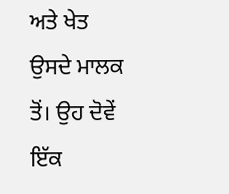ਅਤੇ ਖੇਤ ਉਸਦੇ ਮਾਲਕ ਤੋਂ। ਉਹ ਦੋਵੇਂ ਇੱਕ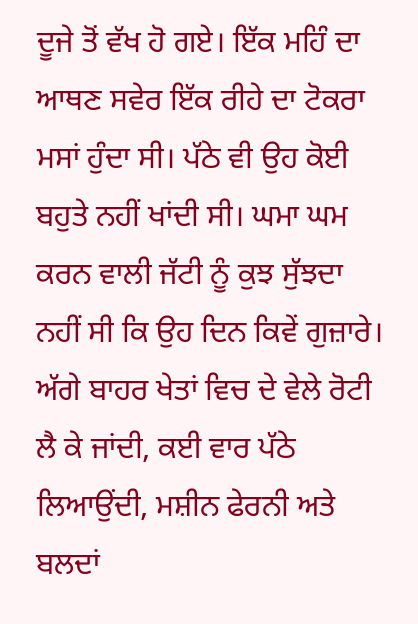ਦੂਜੇ ਤੋਂ ਵੱਖ ਹੋ ਗਏ। ਇੱਕ ਮਹਿੰ ਦਾ ਆਥਣ ਸਵੇਰ ਇੱਕ ਰੀਹੇ ਦਾ ਟੋਕਰਾ ਮਸਾਂ ਹੁੰਦਾ ਸੀ। ਪੱਠੇ ਵੀ ਉਹ ਕੋਈ ਬਹੁਤੇ ਨਹੀਂ ਖਾਂਦੀ ਸੀ। ਘਮਾ ਘਮ ਕਰਨ ਵਾਲੀ ਜੱਟੀ ਨੂੰ ਕੁਝ ਸੁੱਝਦਾ ਨਹੀਂ ਸੀ ਕਿ ਉਹ ਦਿਨ ਕਿਵੇਂ ਗੁਜ਼ਾਰੇ। ਅੱਗੇ ਬਾਹਰ ਖੇਤਾਂ ਵਿਚ ਦੇ ਵੇਲੇ ਰੋਟੀ ਲੈ ਕੇ ਜਾਂਦੀ, ਕਈ ਵਾਰ ਪੱਠੇ ਲਿਆਉਂਦੀ, ਮਸ਼ੀਨ ਫੇਰਨੀ ਅਤੇ ਬਲਦਾਂ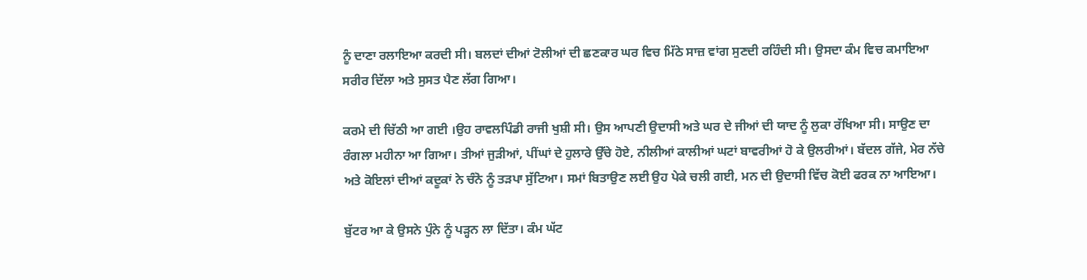ਨੂੰ ਦਾਣਾ ਰਲਾਇਆ ਕਰਦੀ ਸੀ। ਬਲਦਾਂ ਦੀਆਂ ਟੋਲੀਆਂ ਦੀ ਛਣਕਾਰ ਘਰ ਵਿਚ ਮਿੱਠੇ ਸਾਜ਼ ਵਾਂਗ ਸੁਣਦੀ ਰਹਿੰਦੀ ਸੀ। ਉਸਦਾ ਕੰਮ ਵਿਚ ਕਮਾਇਆ ਸਰੀਰ ਦਿੱਲਾ ਅਤੇ ਸੁਸਤ ਪੈਣ ਲੱਗ ਗਿਆ।

ਕਰਮੇ ਦੀ ਚਿੱਠੀ ਆ ਗਈ ।ਉਹ ਰਾਵਲਪਿੰਡੀ ਰਾਜੀ ਖੁਸ਼ੀ ਸੀ। ਉਸ ਆਪਣੀ ਉਦਾਸੀ ਅਤੇ ਘਰ ਦੇ ਜੀਆਂ ਦੀ ਯਾਦ ਨੂੰ ਲੁਕਾ ਰੱਖਿਆ ਸੀ। ਸਾਉਣ ਦਾ ਰੰਗਲਾ ਮਹੀਨਾ ਆ ਗਿਆ। ਤੀਆਂ ਜੁੜੀਆਂ, ਪੀਂਘਾਂ ਦੇ ਹੁਲਾਰੇ ਉੱਚੇ ਹੋਏ, ਨੀਲੀਆਂ ਕਾਲੀਆਂ ਘਟਾਂ ਬਾਵਰੀਆਂ ਹੋ ਕੇ ਉਲਰੀਆਂ। ਬੱਦਲ ਗੱਜੇ, ਮੇਰ ਨੱਚੇ ਅਤੇ ਕੋਇਲਾਂ ਦੀਆਂ ਕਦੂਕਾਂ ਨੇ ਚੰਨੋ ਨੂੰ ਤੜਪਾ ਸੁੱਟਿਆ। ਸਮਾਂ ਬਿਤਾਉਣ ਲਈ ਉਹ ਪੇਕੇ ਚਲੀ ਗਈ, ਮਨ ਦੀ ਉਦਾਸੀ ਵਿੱਚ ਕੋਈ ਫਰਕ ਨਾ ਆਇਆ।

ਬੁੱਟਰ ਆ ਕੇ ਉਸਨੇ ਪੁੰਨੇ ਨੂੰ ਪੜ੍ਹਨ ਲਾ ਦਿੱਤਾ। ਕੰਮ ਘੱਟ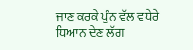ਜਾਣ ਕਰਕੇ ਪੁੰਨ ਵੱਲ ਵਧੇਰੇ ਧਿਆਨ ਦੇਣ ਲੱਗ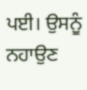ਪਈ। ਉਸਨੂੰ ਨਹਾਉਣ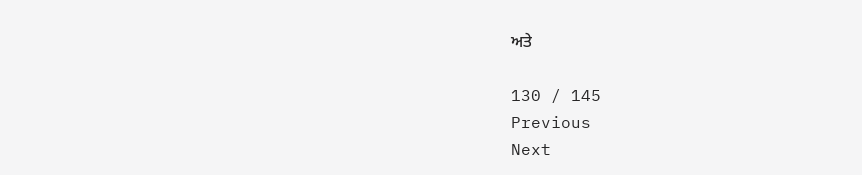ਅਤੇ

130 / 145
Previous
Next